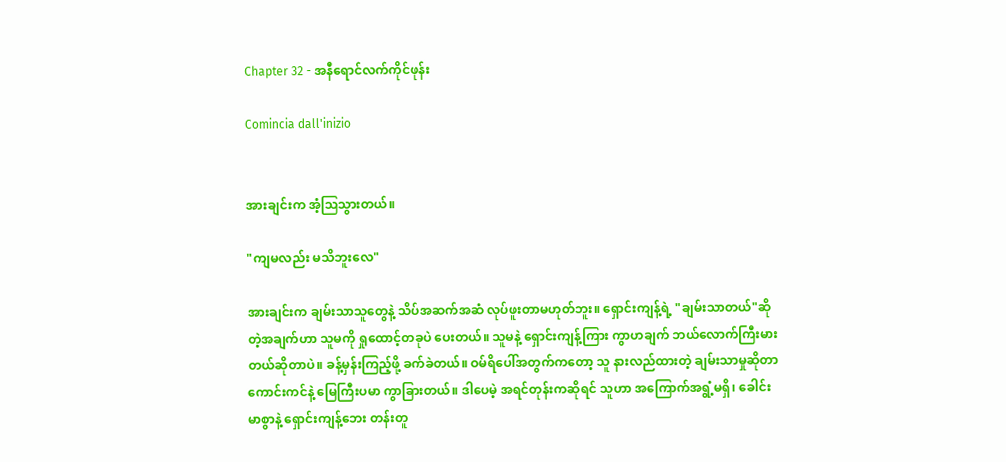Chapter 32 - အနီရောင်လက်ကိုင်ဖုန်း

Comincia dall'inizio


အားချင်းက အံ့ဩသွားတယ်။

"ကျမလည်း မသိဘူးလေ"

အားချင်းက ချမ်းသာသူတွေနဲ့ သိပ်အဆက်အဆံ လုပ်ဖူးတာမဟုတ်ဘူး။ ရှောင်းကျန့်ရဲ့ "ချမ်းသာတယ်"ဆိုတဲ့အချက်ဟာ သူမကို ရှုထောင့်တခုပဲ ပေးတယ်။ သူမနဲ့ ရှောင်းကျန့်ကြား ကွာဟချက် ဘယ်လောက်ကြီးမားတယ်ဆိုတာပဲ။ ခန့်မှန်းကြည့်ဖို့ ခက်ခဲတယ်။ ဝမ်ရိပေါ်အတွက်ကတော့ သူ နားလည်ထားတဲ့ ချမ်းသာမှုဆိုတာ ကောင်းကင်နဲ့ မြေကြီးပမာ ကွာခြားတယ်။ ဒါပေမဲ့ အရင်တုန်းကဆိုရင် သူဟာ အကြောက်အရွံ့မရှိ၊ ခေါင်းမာစွာနဲ့ ရှောင်းကျန့်ဘေး တန်းတူ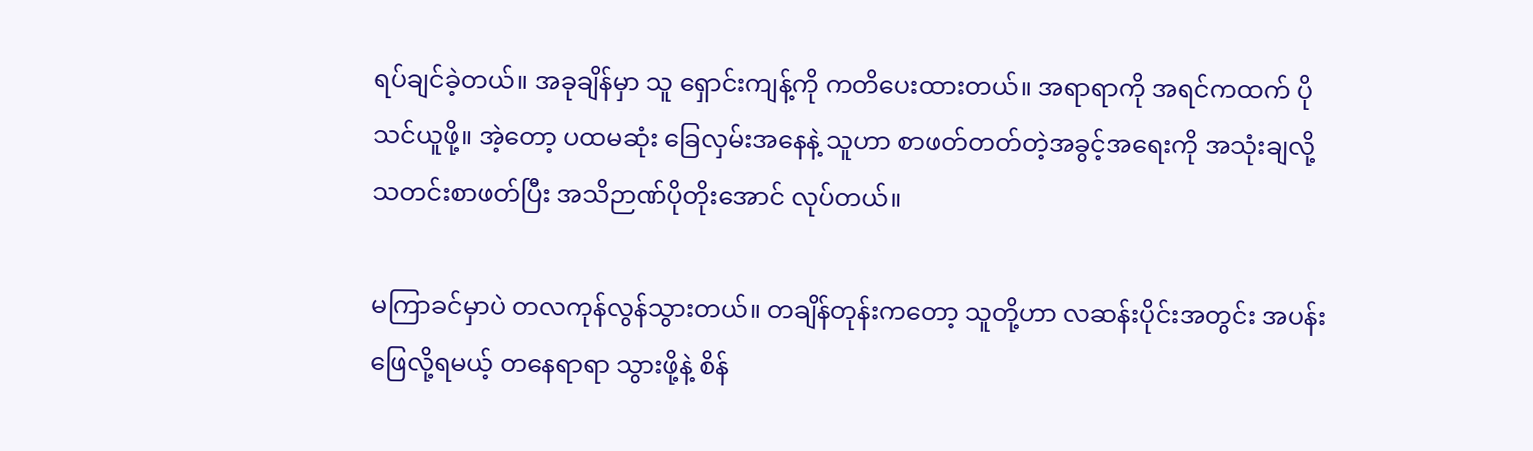ရပ်ချင်ခဲ့တယ်။ အခုချိန်မှာ သူ ရှောင်းကျန့်ကို ကတိပေးထားတယ်။ အရာရာကို အရင်ကထက် ပိုသင်ယူဖို့။ အဲ့တော့ ပထမဆုံး ခြေလှမ်းအနေနဲ့ သူဟာ စာဖတ်တတ်တဲ့အခွင့်အရေးကို အသုံးချလို့ သတင်းစာဖတ်ပြီး အသိဉာဏ်ပိုတိုးအောင် လုပ်တယ်။

မကြာခင်မှာပဲ တလကုန်လွန်သွားတယ်။ တချိန်တုန်းကတော့ သူတို့ဟာ လဆန်းပိုင်းအတွင်း အပန်းဖြေလို့ရမယ့် တနေရာရာ သွားဖို့နဲ့ စိန်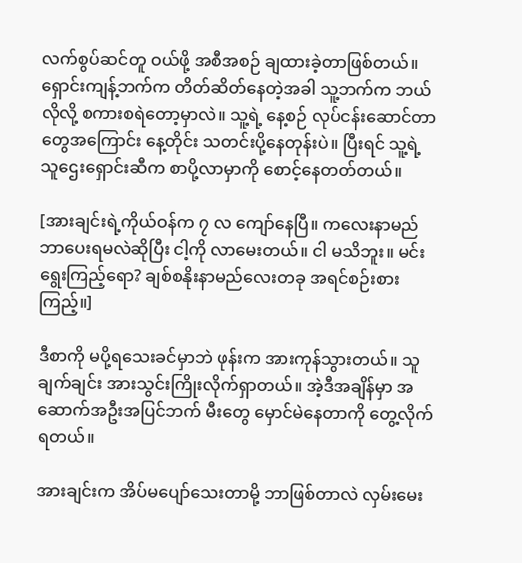လက်စွပ်ဆင်တူ ဝယ်ဖို့ အစီအစဉ် ချထားခဲ့တာဖြစ်တယ်။ ရှောင်းကျန့်ဘက်က တိတ်ဆိတ်နေတဲ့အခါ သူ့ဘက်က ဘယ်လိုလို့ စကားစရဲတော့မှာလဲ။ သူ့ရဲ့ နေ့စဉ် လုပ်ငန်းဆောင်တာတွေအကြောင်း နေ့တိုင်း သတင်းပို့နေတုန်းပဲ။ ပြီးရင် သူ့ရဲ့ သူဌေးရှောင်းဆီက စာပို့လာမှာကို စောင့်နေတတ်တယ်။

[အားချင်းရဲ့ကိုယ်ဝန်က ၇ လ ကျော်နေပြီ။ ကလေးနာမည် ဘာပေးရမလဲဆိုပြီး ငါ့ကို လာမေးတယ်။ ငါ မသိဘူး။ မင်း ရွေးကြည့်ရော? ချစ်စနိုးနာမည်လေးတခု အရင်စဉ်းစားကြည့်။]

ဒီစာကို မပို့ရသေးခင်မှာဘဲ ဖုန်းက အားကုန်သွားတယ်။ သူ ချက်ချင်း အားသွင်းကြိုးလိုက်ရှာတယ်။ အဲ့ဒီအချိန်မှာ အဆောက်အဦးအပြင်ဘက် မီးတွေ မှောင်မဲနေတာကို တွေ့လိုက်ရတယ်။

အားချင်းက အိပ်မပျော်သေးတာမို့ ဘာဖြစ်တာလဲ လှမ်းမေး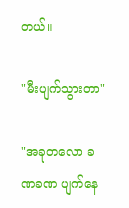တယ်။

"မီးပျက်သွားတာ"

"အခုတလော ခဏခဏ ပျက်နေ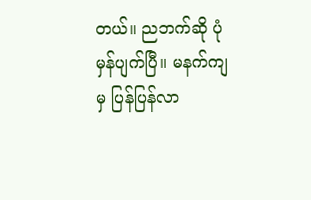တယ်။ ညဘက်ဆို ပုံမှန်ပျက်ပြီ။ မနက်ကျမှ ပြန်ပြန်လာ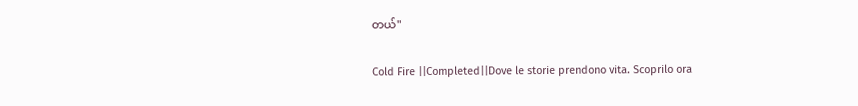တယ်"

Cold Fire ||Completed||Dove le storie prendono vita. Scoprilo ora